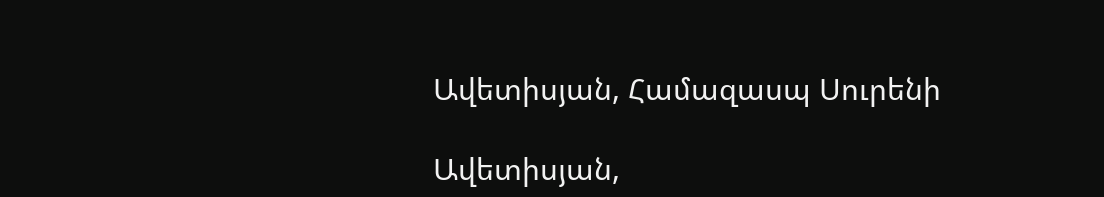Ավետիսյան, Համազասպ Սուրենի

Ավետիսյան,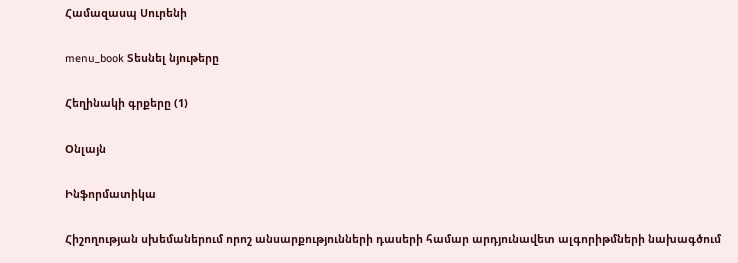Համազասպ Սուրենի

menu_book Տեսնել նյութերը

Հեղինակի գրքերը (1)

Օնլայն

Ինֆորմատիկա

Հիշողության սխեմաներում որոշ անսարքությունների դասերի համար արդյունավետ ալգորիթմների նախագծում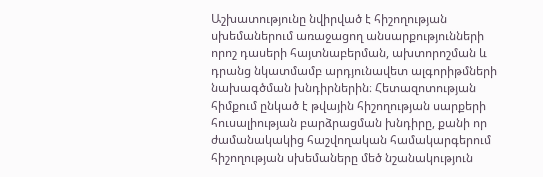Աշխատությունը նվիրված է հիշողության սխեմաներում առաջացող անսարքությունների որոշ դասերի հայտնաբերման, ախտորոշման և դրանց նկատմամբ արդյունավետ ալգորիթմների նախագծման խնդիրներին։ Հետազոտության հիմքում ընկած է թվային հիշողության սարքերի հուսալիության բարձրացման խնդիրը, քանի որ ժամանակակից հաշվողական համակարգերում հիշողության սխեմաները մեծ նշանակություն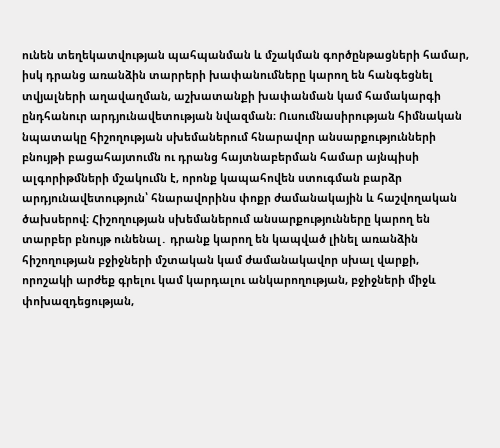ունեն տեղեկատվության պահպանման և մշակման գործընթացների համար, իսկ դրանց առանձին տարրերի խափանումները կարող են հանգեցնել տվյալների աղավաղման, աշխատանքի խափանման կամ համակարգի ընդհանուր արդյունավետության նվազման։ Ուսումնասիրության հիմնական նպատակը հիշողության սխեմաներում հնարավոր անսարքությունների բնույթի բացահայտումն ու դրանց հայտնաբերման համար այնպիսի ալգորիթմների մշակումն է, որոնք կապահովեն ստուգման բարձր արդյունավետություն՝ հնարավորինս փոքր ժամանակային և հաշվողական ծախսերով։ Հիշողության սխեմաներում անսարքությունները կարող են տարբեր բնույթ ունենալ․ դրանք կարող են կապված լինել առանձին հիշողության բջիջների մշտական կամ ժամանակավոր սխալ վարքի, որոշակի արժեք գրելու կամ կարդալու անկարողության, բջիջների միջև փոխազդեցության,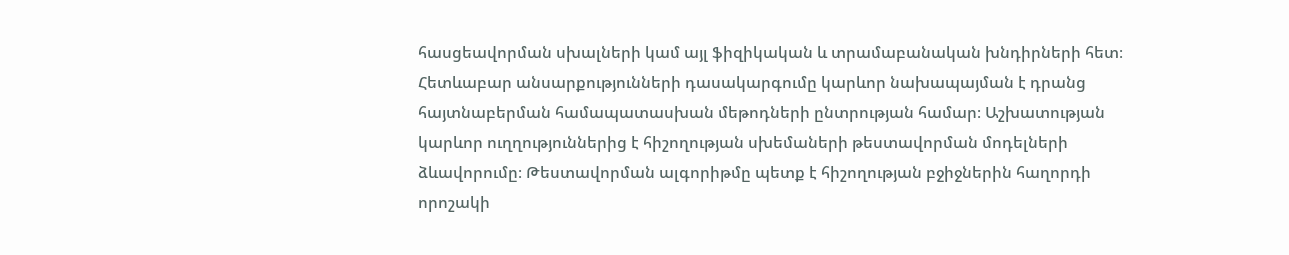հասցեավորման սխալների կամ այլ ֆիզիկական և տրամաբանական խնդիրների հետ։ Հետևաբար անսարքությունների դասակարգումը կարևոր նախապայման է դրանց հայտնաբերման համապատասխան մեթոդների ընտրության համար։ Աշխատության կարևոր ուղղություններից է հիշողության սխեմաների թեստավորման մոդելների ձևավորումը։ Թեստավորման ալգորիթմը պետք է հիշողության բջիջներին հաղորդի որոշակի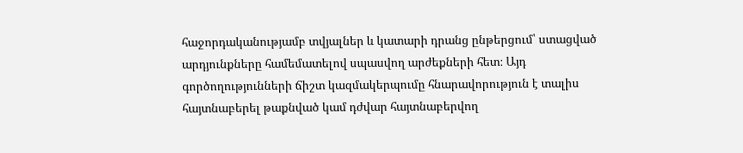հաջորդականությամբ տվյալներ և կատարի դրանց ընթերցում՝ ստացված արդյունքները համեմատելով սպասվող արժեքների հետ։ Այդ գործողությունների ճիշտ կազմակերպումը հնարավորություն է տալիս հայտնաբերել թաքնված կամ դժվար հայտնաբերվող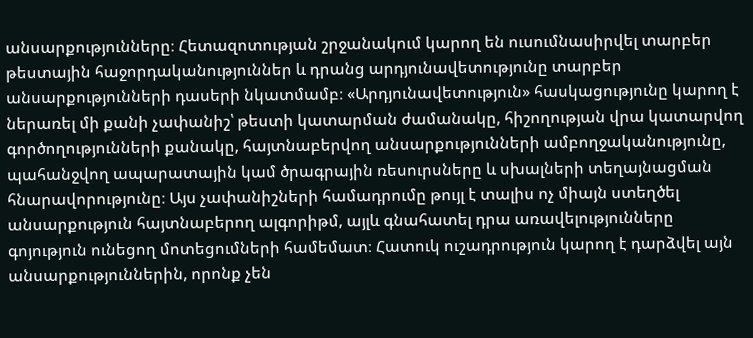անսարքությունները։ Հետազոտության շրջանակում կարող են ուսումնասիրվել տարբեր թեստային հաջորդականություններ և դրանց արդյունավետությունը տարբեր անսարքությունների դասերի նկատմամբ։ «Արդյունավետություն» հասկացությունը կարող է ներառել մի քանի չափանիշ՝ թեստի կատարման ժամանակը, հիշողության վրա կատարվող գործողությունների քանակը, հայտնաբերվող անսարքությունների ամբողջականությունը, պահանջվող ապարատային կամ ծրագրային ռեսուրսները և սխալների տեղայնացման հնարավորությունը։ Այս չափանիշների համադրումը թույլ է տալիս ոչ միայն ստեղծել անսարքություն հայտնաբերող ալգորիթմ, այլև գնահատել դրա առավելությունները գոյություն ունեցող մոտեցումների համեմատ։ Հատուկ ուշադրություն կարող է դարձվել այն անսարքություններին, որոնք չեն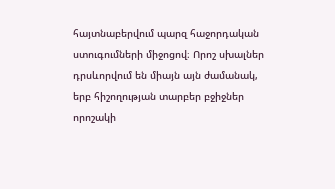հայտնաբերվում պարզ հաջորդական ստուգումների միջոցով։ Որոշ սխալներ դրսևորվում են միայն այն ժամանակ, երբ հիշողության տարբեր բջիջներ որոշակի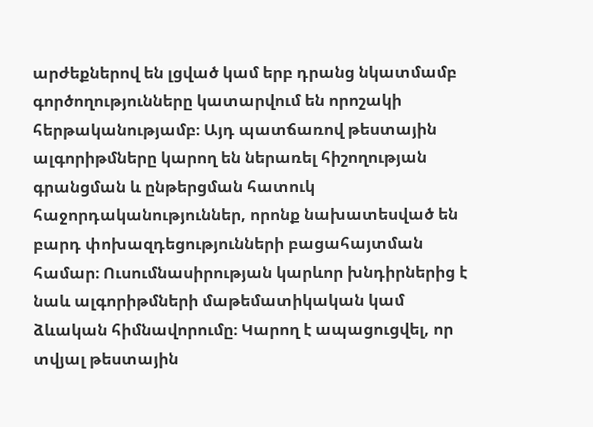արժեքներով են լցված կամ երբ դրանց նկատմամբ գործողությունները կատարվում են որոշակի հերթականությամբ։ Այդ պատճառով թեստային ալգորիթմները կարող են ներառել հիշողության գրանցման և ընթերցման հատուկ հաջորդականություններ, որոնք նախատեսված են բարդ փոխազդեցությունների բացահայտման համար։ Ուսումնասիրության կարևոր խնդիրներից է նաև ալգորիթմների մաթեմատիկական կամ ձևական հիմնավորումը։ Կարող է ապացուցվել, որ տվյալ թեստային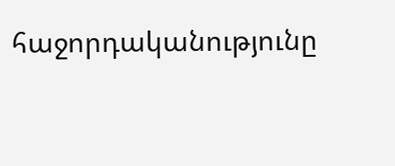հաջորդականությունը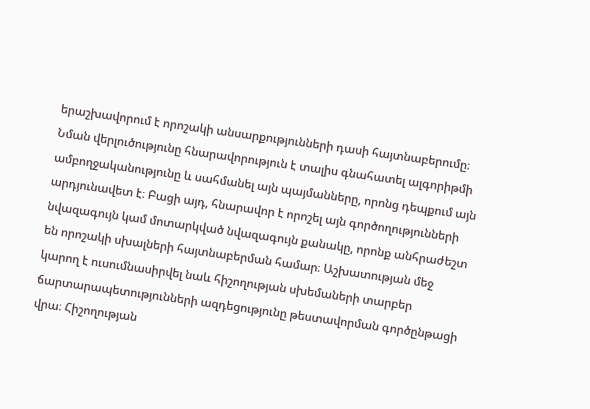երաշխավորում է որոշակի անսարքությունների դասի հայտնաբերումը։ Նման վերլուծությունը հնարավորություն է տալիս գնահատել ալգորիթմի ամբողջականությունը և սահմանել այն պայմանները, որոնց դեպքում այն արդյունավետ է։ Բացի այդ, հնարավոր է որոշել այն գործողությունների նվազագույն կամ մոտարկված նվազագույն քանակը, որոնք անհրաժեշտ են որոշակի սխալների հայտնաբերման համար։ Աշխատության մեջ կարող է ուսումնասիրվել նաև հիշողության սխեմաների տարբեր ճարտարապետությունների ազդեցությունը թեստավորման գործընթացի վրա։ Հիշողության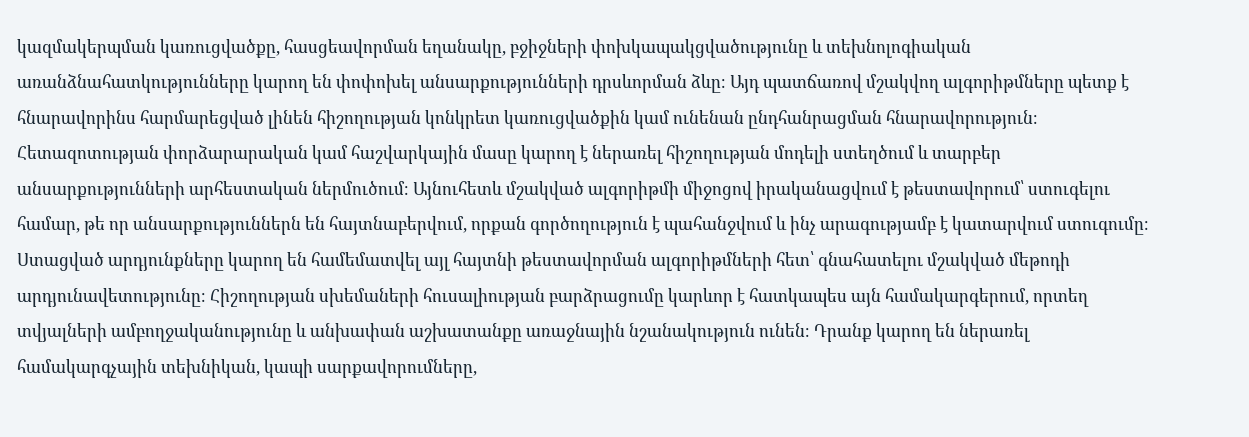կազմակերպման կառուցվածքը, հասցեավորման եղանակը, բջիջների փոխկապակցվածությունը և տեխնոլոգիական առանձնահատկությունները կարող են փոփոխել անսարքությունների դրսևորման ձևը։ Այդ պատճառով մշակվող ալգորիթմները պետք է հնարավորինս հարմարեցված լինեն հիշողության կոնկրետ կառուցվածքին կամ ունենան ընդհանրացման հնարավորություն։ Հետազոտության փորձարարական կամ հաշվարկային մասը կարող է ներառել հիշողության մոդելի ստեղծում և տարբեր անսարքությունների արհեստական ներմուծում։ Այնուհետև մշակված ալգորիթմի միջոցով իրականացվում է թեստավորում՝ ստուգելու համար, թե որ անսարքություններն են հայտնաբերվում, որքան գործողություն է պահանջվում և ինչ արագությամբ է կատարվում ստուգումը։ Ստացված արդյունքները կարող են համեմատվել այլ հայտնի թեստավորման ալգորիթմների հետ՝ գնահատելու մշակված մեթոդի արդյունավետությունը։ Հիշողության սխեմաների հուսալիության բարձրացումը կարևոր է հատկապես այն համակարգերում, որտեղ տվյալների ամբողջականությունը և անխափան աշխատանքը առաջնային նշանակություն ունեն։ Դրանք կարող են ներառել համակարգչային տեխնիկան, կապի սարքավորումները,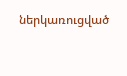ներկառուցված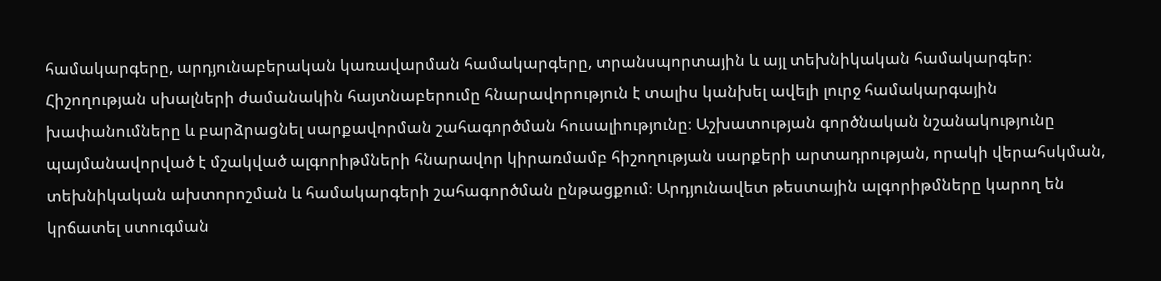համակարգերը, արդյունաբերական կառավարման համակարգերը, տրանսպորտային և այլ տեխնիկական համակարգեր։ Հիշողության սխալների ժամանակին հայտնաբերումը հնարավորություն է տալիս կանխել ավելի լուրջ համակարգային խափանումները և բարձրացնել սարքավորման շահագործման հուսալիությունը։ Աշխատության գործնական նշանակությունը պայմանավորված է մշակված ալգորիթմների հնարավոր կիրառմամբ հիշողության սարքերի արտադրության, որակի վերահսկման, տեխնիկական ախտորոշման և համակարգերի շահագործման ընթացքում։ Արդյունավետ թեստային ալգորիթմները կարող են կրճատել ստուգման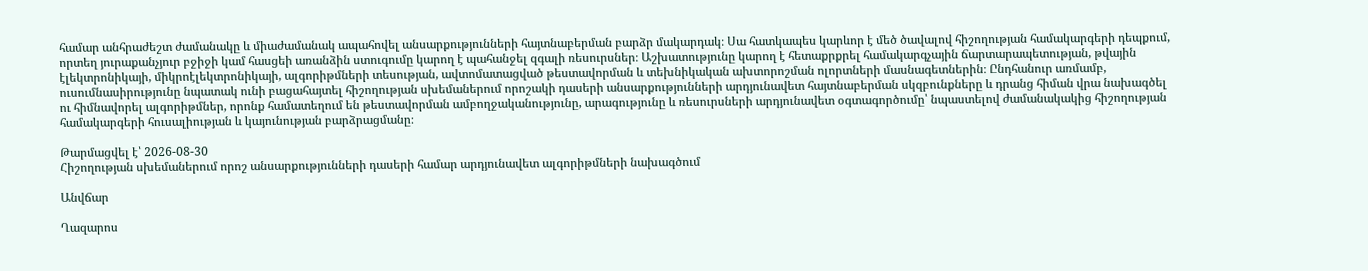համար անհրաժեշտ ժամանակը և միաժամանակ ապահովել անսարքությունների հայտնաբերման բարձր մակարդակ։ Սա հատկապես կարևոր է մեծ ծավալով հիշողության համակարգերի դեպքում, որտեղ յուրաքանչյուր բջիջի կամ հասցեի առանձին ստուգումը կարող է պահանջել զգալի ռեսուրսներ։ Աշխատությունը կարող է հետաքրքրել համակարգչային ճարտարապետության, թվային էլեկտրոնիկայի, միկրոէլեկտրոնիկայի, ալգորիթմների տեսության, ավտոմատացված թեստավորման և տեխնիկական ախտորոշման ոլորտների մասնագետներին։ Ընդհանուր առմամբ, ուսումնասիրությունը նպատակ ունի բացահայտել հիշողության սխեմաներում որոշակի դասերի անսարքությունների արդյունավետ հայտնաբերման սկզբունքները և դրանց հիման վրա նախագծել ու հիմնավորել ալգորիթմներ, որոնք համատեղում են թեստավորման ամբողջականությունը, արագությունը և ռեսուրսների արդյունավետ օգտագործումը՝ նպաստելով ժամանակակից հիշողության համակարգերի հուսալիության և կայունության բարձրացմանը։

Թարմացվել է՝ 2026-08-30
Հիշողության սխեմաներում որոշ անսարքությունների դասերի համար արդյունավետ ալգորիթմների նախագծում

Անվճար

Ղազարոս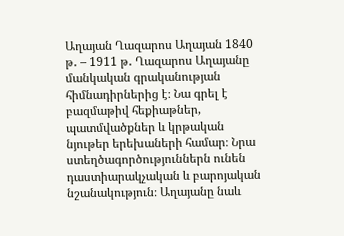Աղայան Ղազարոս Աղայան 1840 թ․ – 1911 թ․ Ղազարոս Աղայանը մանկական գրականության հիմնադիրներից է։ Նա գրել է բազմաթիվ հեքիաթներ, պատմվածքներ և կրթական նյութեր երեխաների համար։ Նրա ստեղծագործություններն ունեն դաստիարակչական և բարոյական նշանակություն։ Աղայանը նաև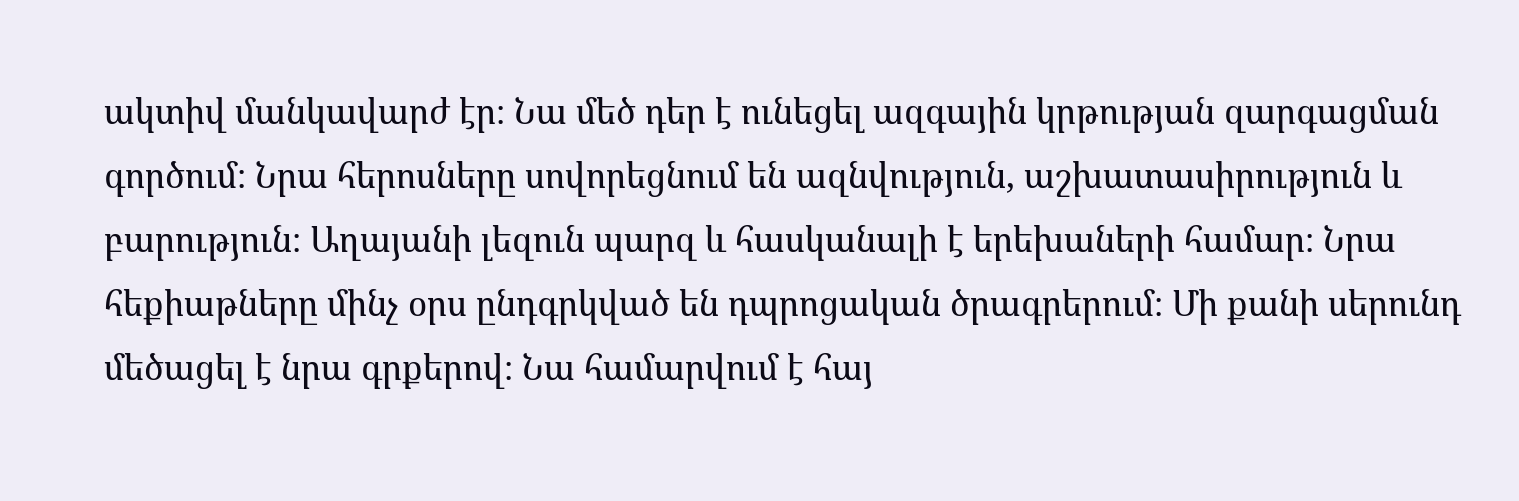ակտիվ մանկավարժ էր։ Նա մեծ դեր է ունեցել ազգային կրթության զարգացման գործում։ Նրա հերոսները սովորեցնում են ազնվություն, աշխատասիրություն և բարություն։ Աղայանի լեզուն պարզ և հասկանալի է երեխաների համար։ Նրա հեքիաթները մինչ օրս ընդգրկված են դպրոցական ծրագրերում։ Մի քանի սերունդ մեծացել է նրա գրքերով։ Նա համարվում է հայ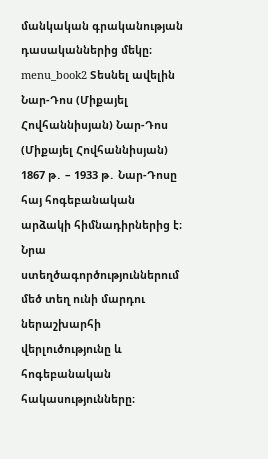մանկական գրականության դասականներից մեկը։ menu_book2 Տեսնել ավելին Նար-Դոս (Միքայել Հովհաննիսյան) Նար-Դոս (Միքայել Հովհաննիսյան) 1867 թ․ – 1933 թ․ Նար-Դոսը հայ հոգեբանական արձակի հիմնադիրներից է։ Նրա ստեղծագործություններում մեծ տեղ ունի մարդու ներաշխարհի վերլուծությունը և հոգեբանական հակասությունները։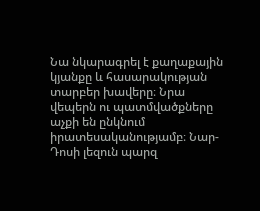Նա նկարագրել է քաղաքային կյանքը և հասարակության տարբեր խավերը։ Նրա վեպերն ու պատմվածքները աչքի են ընկնում իրատեսականությամբ։ Նար-Դոսի լեզուն պարզ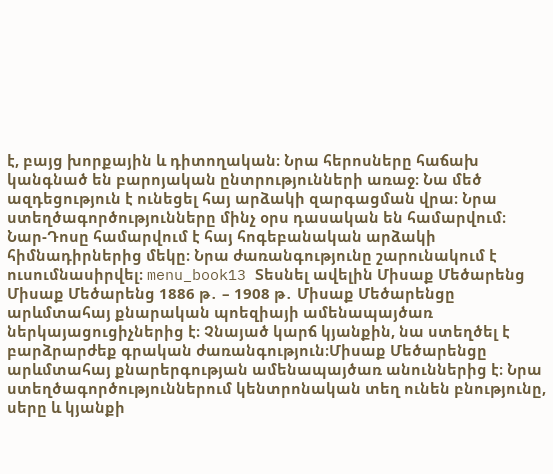է, բայց խորքային և դիտողական։ Նրա հերոսները հաճախ կանգնած են բարոյական ընտրությունների առաջ։ Նա մեծ ազդեցություն է ունեցել հայ արձակի զարգացման վրա։ Նրա ստեղծագործությունները մինչ օրս դասական են համարվում։ Նար-Դոսը համարվում է հայ հոգեբանական արձակի հիմնադիրներից մեկը։ Նրա ժառանգությունը շարունակում է ուսումնասիրվել։ menu_book13 Տեսնել ավելին Միսաք Մեծարենց Միսաք Մեծարենց 1886 թ․ – 1908 թ․ Միսաք Մեծարենցը արևմտահայ քնարական պոեզիայի ամենապայծառ ներկայացուցիչներից է։ Չնայած կարճ կյանքին, նա ստեղծել է բարձրարժեք գրական ժառանգություն։Միսաք Մեծարենցը արևմտահայ քնարերգության ամենապայծառ անուններից է։ Նրա ստեղծագործություններում կենտրոնական տեղ ունեն բնությունը, սերը և կյանքի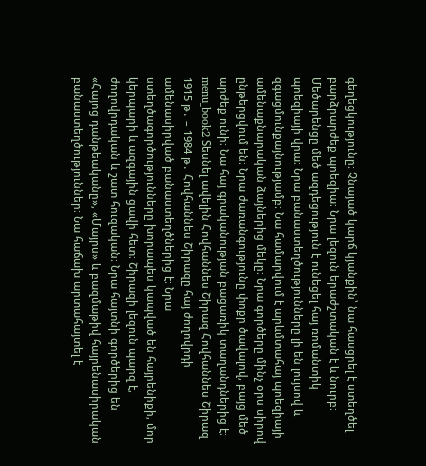գեղեցկությունը։ Չնայած կարճ կյանքին՝ նա հասցրել է ստեղծել բարձրարժեք պոեզիա։ Նրա լեզուն երաժշտական է և նուրբ։ Մեծարենցը մեծ ազդեցություն է ունեցել հայ ռոմանտիկ պոեզիայի վրա։ Նրա բանաստեղծությունները լի են լույսով և զգացմունքայնությամբ։ Նա համարվում է արևմտահայ պոեզիայի ամենաքնարական ձայներից մեկը։ Նրա գործերը մինչ օրս սիրով ընթերցվում են։ Նրա ժառանգությունը փոքր ծավալով, բայց մեծ արժեք ունի։ Նա հայ գրականության բացառիկ տաղանդներից է։ menu_book2 Տեսնել ավելին Հովհաննես Շիրազ Հովհաննես Շիրազ 1915 թ․ – 1984 թ․ Հովհաննես Շիրազը հայ ժողովրդի ամենասիրված բանաստեղծներից է։ Նրա ստեղծագործությունները խորապես կապված են հայրենիքի, մոր կերպարի և ազգային ցավի հետ։ Շիրազի լեզուն պարզ է, ժողովրդական և շատ հուզական։ Նրա հայտնի գործերից են «Հայոց դանթեականը», «Մայրս» և բազմաթիվ հայրենասիրական բանաստեղծություններ։ Նա հաճախ արտահայտել է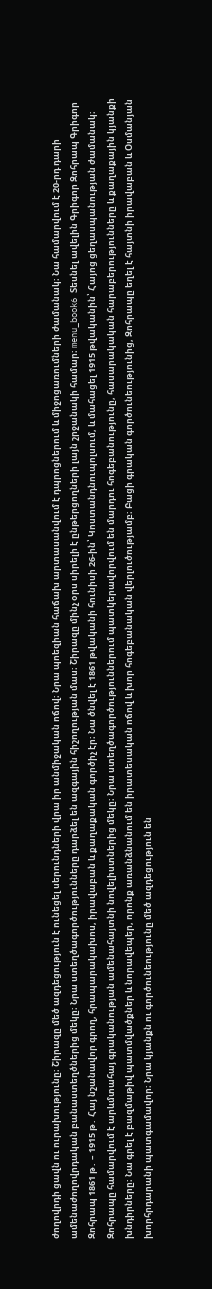ժողովրդի ցավն ու ուրախությունը։ Շիրազը մեծ ազդեցություն է ունեցել սերունդների վրա իր անմիջական ոճով։ Նրա պոեզիան հաճախ արտասանվում է դպրոցներում և միջոցառումների ժամանակ։ Նա համարվում է 20-րդ դարի ամենաժողովրդական բանաստեղծներից մեկը։ Նրա ստեղծագործությունները դարձել են ազգային հիշողության մաս։ Շիրազը մինչ օրս սիրելի է ընթերցողների լայն շրջանակի համար։ menu_book6 Տեսնել ավելին Գրիգոր Զոհրապ Գրիգոր Զոհրապ 1861 թ․ – 1915 թ․ Հայ նշանավոր գրող, հրապարակախոս, իրավաբան և քաղաքական գործիչ էր։ Նա ծնվել է 1861 թվականի հունիսի 26-ին՝ Կոստանդնուպոլսում, և մահացել 1915 թվականին՝ Հայոց ցեղասպանության ժամանակ։ Զոհրապը համարվում է արևմտահայ գրականության ամենահայտնի նովելիստներից մեկը։ Նրա ստեղծագործություններում պատկերավորվում են մարդու հոգեբանությունը, հասարակական հարաբերությունները և քաղաքային կյանքի խնդիրները։ Նա գրել է բազմաթիվ պատմվածքներ և նորավեպեր, որոնք առանձնանում են իրատեսական ոճով և խոր հոգեբանական վերլուծությամբ։ Բացի գրական գործունեությունից, Զոհրապը եղել է հայտնի իրավաբան և Օսմանյան խորհրդարանի պատգամավոր։ Նրա կյանքն ու գործունեությունը մեծ ազդեցություն են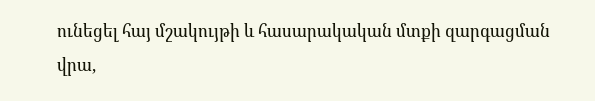ունեցել հայ մշակույթի և հասարակական մտքի զարգացման վրա,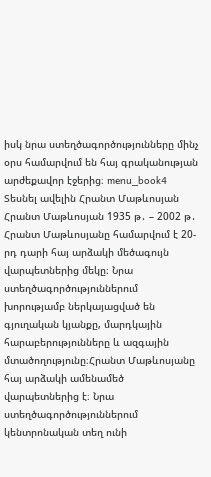իսկ նրա ստեղծագործությունները մինչ օրս համարվում են հայ գրականության արժեքավոր էջերից։ menu_book4 Տեսնել ավելին Հրանտ Մաթևոսյան Հրանտ Մաթևոսյան 1935 թ․ – 2002 թ․ Հրանտ Մաթևոսյանը համարվում է 20-րդ դարի հայ արձակի մեծագույն վարպետներից մեկը։ Նրա ստեղծագործություններում խորությամբ ներկայացված են գյուղական կյանքը, մարդկային հարաբերությունները և ազգային մտածողությունը։Հրանտ Մաթևոսյանը հայ արձակի ամենամեծ վարպետներից է։ Նրա ստեղծագործություններում կենտրոնական տեղ ունի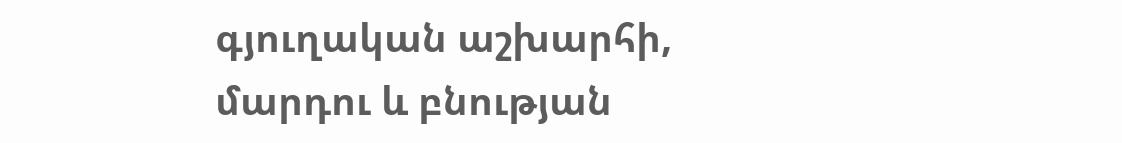գյուղական աշխարհի, մարդու և բնության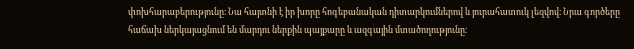փոխհարաբերությունը։ Նա հայտնի է իր խորը հոգեբանական դիտարկումներով և յուրահատուկ լեզվով։ Նրա գործերը հաճախ ներկայացնում են մարդու ներքին պայքարը և ազգային մտածողությունը։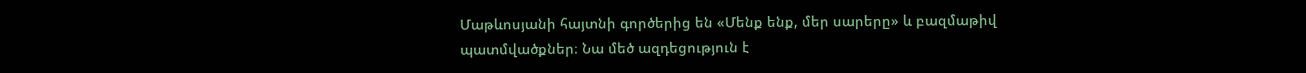Մաթևոսյանի հայտնի գործերից են «Մենք ենք, մեր սարերը» և բազմաթիվ պատմվածքներ։ Նա մեծ ազդեցություն է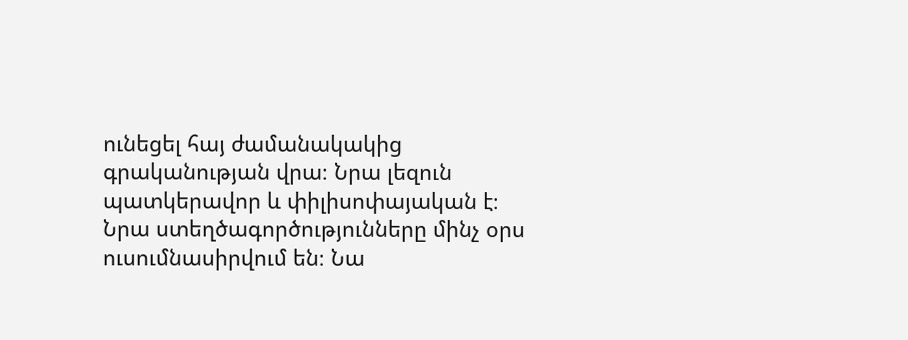ունեցել հայ ժամանակակից գրականության վրա։ Նրա լեզուն պատկերավոր և փիլիսոփայական է։ Նրա ստեղծագործությունները մինչ օրս ուսումնասիրվում են։ Նա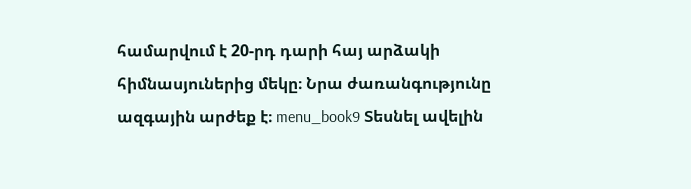համարվում է 20-րդ դարի հայ արձակի հիմնասյուներից մեկը։ Նրա ժառանգությունը ազգային արժեք է։ menu_book9 Տեսնել ավելին